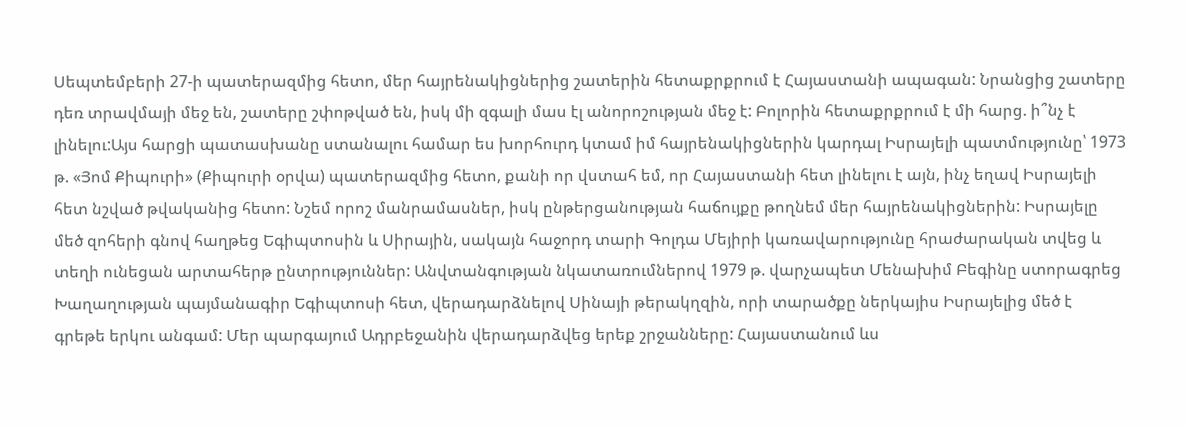Սեպտեմբերի 27-ի պատերազմից հետո, մեր հայրենակիցներից շատերին հետաքրքրում է Հայաստանի ապագան: Նրանցից շատերը դեռ տրավմայի մեջ են, շատերը շփոթված են, իսկ մի զգալի մաս էլ անորոշության մեջ է: Բոլորին հետաքրքրում է մի հարց. ի՞նչ է լինելու:Այս հարցի պատասխանը ստանալու համար ես խորհուրդ կտամ իմ հայրենակիցներին կարդալ Իսրայելի պատմությունը՝ 1973 թ. «Յոմ Քիպուրի» (Քիպուրի օրվա) պատերազմից հետո, քանի որ վստահ եմ, որ Հայաստանի հետ լինելու է այն, ինչ եղավ Իսրայելի հետ նշված թվականից հետո: Նշեմ որոշ մանրամասներ, իսկ ընթերցանության հաճույքը թողնեմ մեր հայրենակիցներին: Իսրայելը մեծ զոհերի գնով հաղթեց Եգիպտոսին և Սիրային, սակայն հաջորդ տարի Գոլդա Մեյիրի կառավարությունը հրաժարական տվեց և տեղի ունեցան արտահերթ ընտրություններ: Անվտանգության նկատառումներով 1979 թ. վարչապետ Մենախիմ Բեգինը ստորագրեց Խաղաղության պայմանագիր Եգիպտոսի հետ, վերադարձնելով Սինայի թերակղզին, որի տարածքը ներկայիս Իսրայելից մեծ է գրեթե երկու անգամ: Մեր պարգայում Ադրբեջանին վերադարձվեց երեք շրջանները: Հայաստանում ևս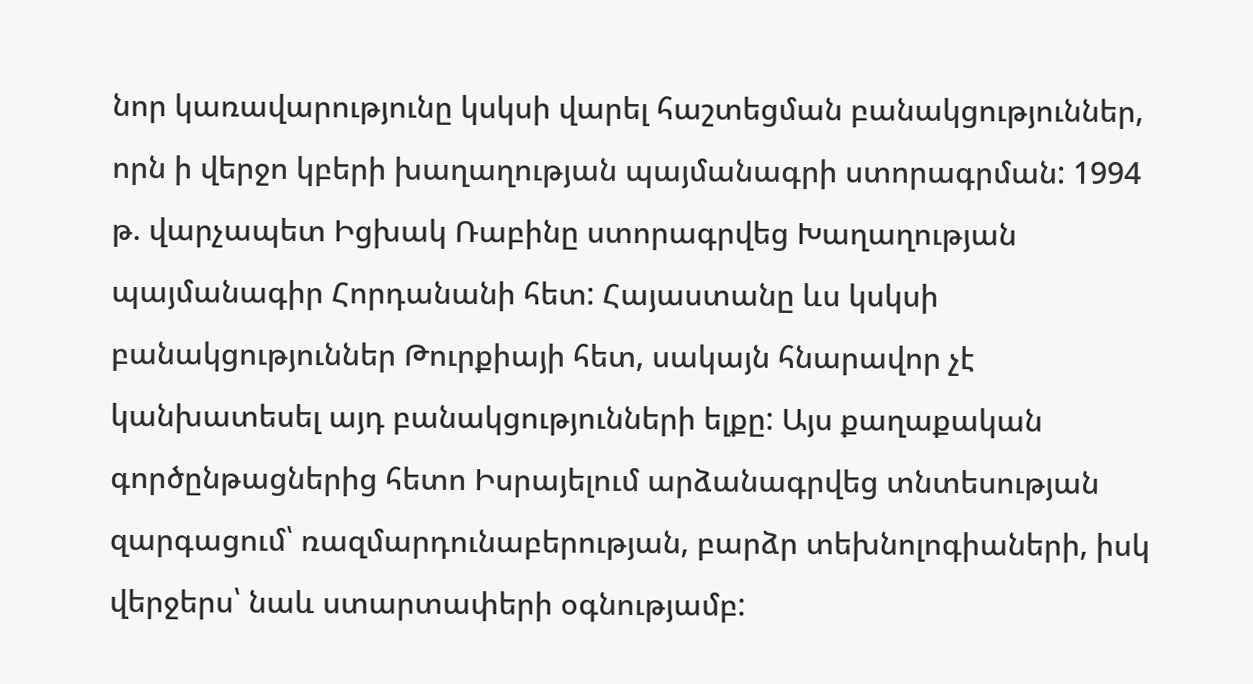նոր կառավարությունը կսկսի վարել հաշտեցման բանակցություններ, որն ի վերջո կբերի խաղաղության պայմանագրի ստորագրման: 1994 թ. վարչապետ Իցխակ Ռաբինը ստորագրվեց Խաղաղության պայմանագիր Հորդանանի հետ: Հայաստանը ևս կսկսի բանակցություններ Թուրքիայի հետ, սակայն հնարավոր չէ կանխատեսել այդ բանակցությունների ելքը: Այս քաղաքական գործընթացներից հետո Իսրայելում արձանագրվեց տնտեսության զարգացում՝ ռազմարդունաբերության, բարձր տեխնոլոգիաների, իսկ վերջերս՝ նաև ստարտափերի օգնությամբ: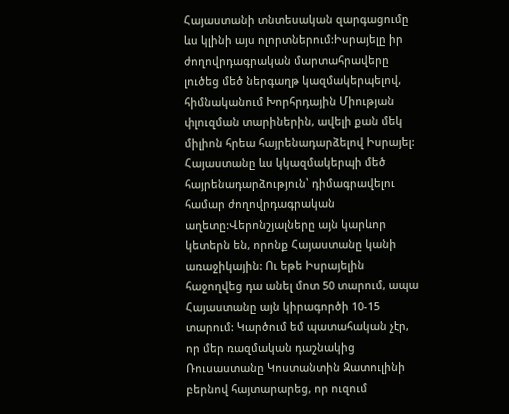Հայաստանի տնտեսական զարգացումը ևս կլինի այս ոլորտներում:Իսրայելը իր ժողովրդագրական մարտահրավերը լուծեց մեծ ներգաղթ կազմակերպելով, հիմնականում Խորհրդային Միության փլուզման տարիներին, ավելի քան մեկ միլիոն հրեա հայրենադարձելով Իսրայել: Հայաստանը ևս կկազմակերպի մեծ հայրենադարձություն՝ դիմագրավելու համար ժողովրդագրական աղետը:Վերոնշյալները այն կարևոր կետերն են, որոնք Հայաստանը կանի առաջիկային: Ու եթե Իսրայելին հաջողվեց դա անել մոտ 50 տարում, ապա Հայաստանը այն կիրագործի 10-15 տարում: Կարծում եմ պատահական չէր, որ մեր ռազմական դաշնակից Ռուսաստանը Կոստանտին Զատուլինի բերնով հայտարարեց, որ ուզում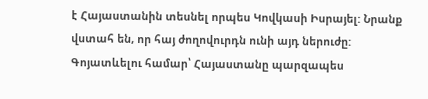է Հայաստանին տեսնել որպես Կովկասի Իսրայել: Նրանք վստահ են, որ հայ ժողովուրդն ունի այդ ներուժը: Գոյատևելու համար՝ Հայաստանը պարզապես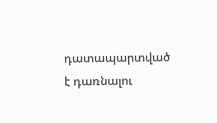դատապարտված է դառնալու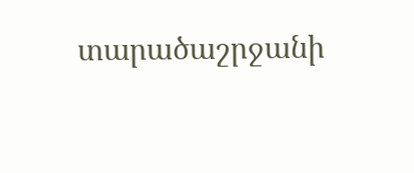տարածաշրջանի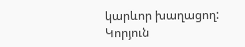կարևոր խաղացող:
Կորյուն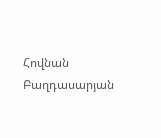Հովնան Բաղդասարյան